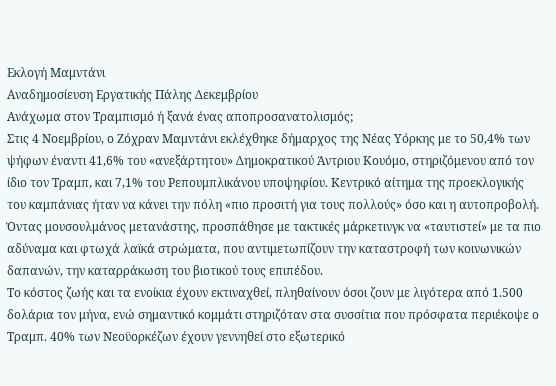Εκλογή Μαμντάνι
Αναδημοσίευση Εργατικής Πάλης Δεκεμβρίου
Ανάχωμα στον Τραμπισμό ή ξανά ένας αποπροσανατολισμός;
Στις 4 Νοεμβρίου, ο Ζόχραν Μαμντάνι εκλέχθηκε δήμαρχος της Νέας Υόρκης με το 50,4% των ψήφων έναντι 41,6% του «ανεξάρτητου» Δημοκρατικού Άντριου Κουόμο, στηριζόμενου από τον ίδιο τον Τραμπ, και 7,1% του Ρεπουμπλικάνου υποψηφίου. Κεντρικό αίτημα της προεκλογικής του καμπάνιας ήταν να κάνει την πόλη «πιο προσιτή για τους πολλούς» όσο και η αυτοπροβολή. Όντας μουσουλμάνος μετανάστης, προσπάθησε με τακτικές μάρκετινγκ να «ταυτιστεί» με τα πιο αδύναμα και φτωχά λαϊκά στρώματα, που αντιμετωπίζουν την καταστροφή των κοινωνικών δαπανών, την καταρράκωση του βιοτικού τους επιπέδου.
Το κόστος ζωής και τα ενοίκια έχουν εκτιναχθεί, πληθαίνουν όσοι ζουν με λιγότερα από 1.500 δολάρια τον μήνα, ενώ σημαντικό κομμάτι στηριζόταν στα συσσίτια που πρόσφατα περιέκοψε ο Τραμπ. 40% των Νεοϋορκέζων έχουν γεννηθεί στο εξωτερικό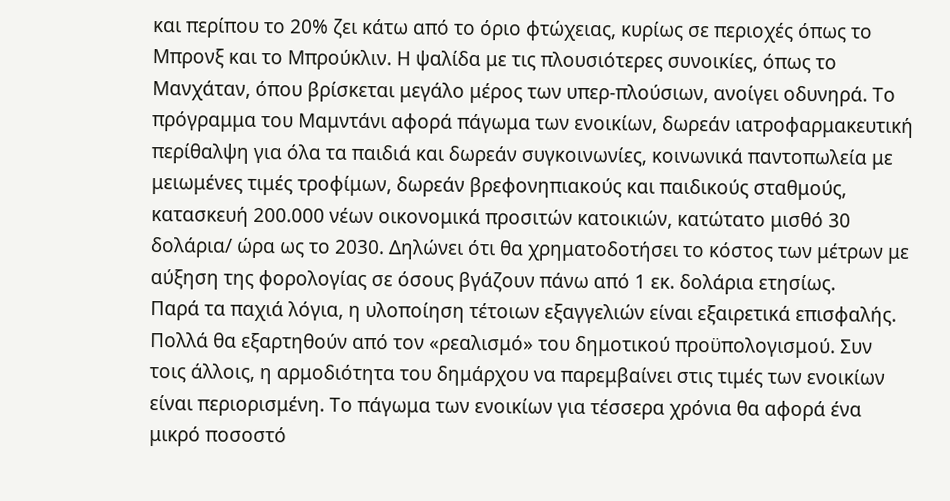και περίπου το 20% ζει κάτω από το όριο φτώχειας, κυρίως σε περιοχές όπως το Μπρονξ και το Μπρούκλιν. Η ψαλίδα με τις πλουσιότερες συνοικίες, όπως το Μανχάταν, όπου βρίσκεται μεγάλο μέρος των υπερ-πλούσιων, ανοίγει οδυνηρά. Το πρόγραμμα του Μαμντάνι αφορά πάγωμα των ενοικίων, δωρεάν ιατροφαρμακευτική περίθαλψη για όλα τα παιδιά και δωρεάν συγκοινωνίες, κοινωνικά παντοπωλεία με μειωμένες τιμές τροφίμων, δωρεάν βρεφονηπιακούς και παιδικούς σταθμούς, κατασκευή 200.000 νέων οικονομικά προσιτών κατοικιών, κατώτατο μισθό 30 δολάρια/ ώρα ως το 2030. Δηλώνει ότι θα χρηματοδοτήσει το κόστος των μέτρων με αύξηση της φορολογίας σε όσους βγάζουν πάνω από 1 εκ. δολάρια ετησίως.
Παρά τα παχιά λόγια, η υλοποίηση τέτοιων εξαγγελιών είναι εξαιρετικά επισφαλής. Πολλά θα εξαρτηθούν από τον «ρεαλισμό» του δημοτικού προϋπολογισμού. Συν τοις άλλοις, η αρμοδιότητα του δημάρχου να παρεμβαίνει στις τιμές των ενοικίων είναι περιορισμένη. Το πάγωμα των ενοικίων για τέσσερα χρόνια θα αφορά ένα μικρό ποσοστό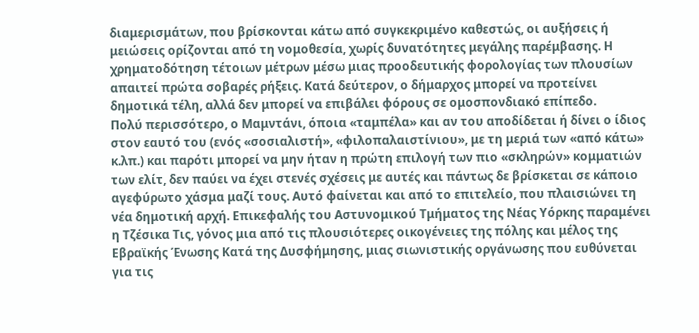διαμερισμάτων, που βρίσκονται κάτω από συγκεκριμένο καθεστώς, οι αυξήσεις ή μειώσεις ορίζονται από τη νομοθεσία, χωρίς δυνατότητες μεγάλης παρέμβασης. Η χρηματοδότηση τέτοιων μέτρων μέσω μιας προοδευτικής φορολογίας των πλουσίων απαιτεί πρώτα σοβαρές ρήξεις. Κατά δεύτερον, ο δήμαρχος μπορεί να προτείνει δημοτικά τέλη, αλλά δεν μπορεί να επιβάλει φόρους σε ομοσπονδιακό επίπεδο.
Πολύ περισσότερο, ο Μαμντάνι, όποια «ταμπέλα» και αν του αποδίδεται ή δίνει ο ίδιος στον εαυτό του (ενός «σοσιαλιστή», «φιλοπαλαιστίνιου», με τη μεριά των «από κάτω» κ.λπ.) και παρότι μπορεί να μην ήταν η πρώτη επιλογή των πιο «σκληρών» κομματιών των ελίτ, δεν παύει να έχει στενές σχέσεις με αυτές και πάντως δε βρίσκεται σε κάποιο αγεφύρωτο χάσμα μαζί τους. Αυτό φαίνεται και από το επιτελείο, που πλαισιώνει τη νέα δημοτική αρχή. Επικεφαλής του Αστυνομικού Τμήματος της Νέας Υόρκης παραμένει η Τζέσικα Τις, γόνος μια από τις πλουσιότερες οικογένειες της πόλης και μέλος της Εβραϊκής Ένωσης Κατά της Δυσφήμησης, μιας σιωνιστικής οργάνωσης που ευθύνεται για τις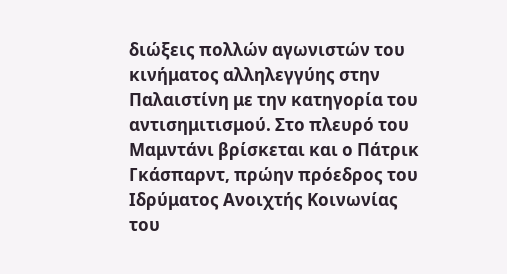διώξεις πολλών αγωνιστών του κινήματος αλληλεγγύης στην Παλαιστίνη με την κατηγορία του αντισημιτισμού. Στο πλευρό του Mαμντάνι βρίσκεται και ο Πάτρικ Γκάσπαρντ, πρώην πρόεδρος του Ιδρύματος Ανοιχτής Κοινωνίας του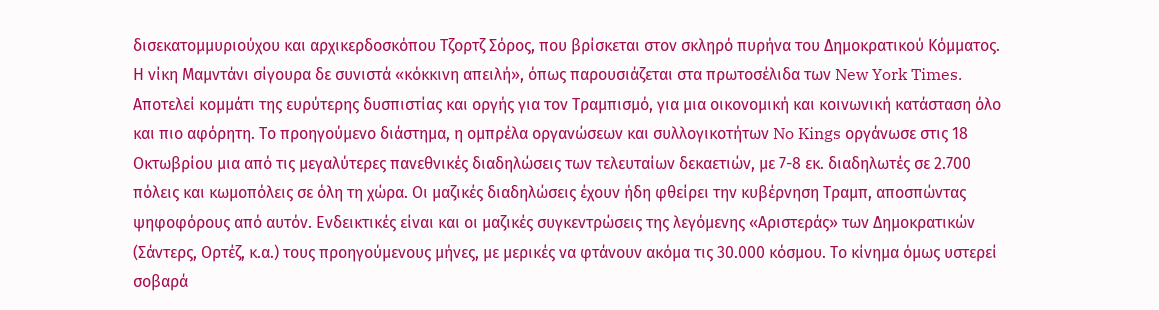δισεκατομμυριούχου και αρχικερδοσκόπου Τζορτζ Σόρος, που βρίσκεται στον σκληρό πυρήνα του Δημοκρατικού Κόμματος.
Η νίκη Μαμντάνι σίγουρα δε συνιστά «κόκκινη απειλή», όπως παρουσιάζεται στα πρωτοσέλιδα των New York Times. Αποτελεί κομμάτι της ευρύτερης δυσπιστίας και οργής για τον Τραμπισμό, για μια οικονομική και κοινωνική κατάσταση όλο και πιο αφόρητη. Το προηγούμενο διάστημα, η ομπρέλα οργανώσεων και συλλογικοτήτων No Kings οργάνωσε στις 18 Οκτωβρίου μια από τις μεγαλύτερες πανεθνικές διαδηλώσεις των τελευταίων δεκαετιών, µε 7-8 εκ. διαδηλωτές σε 2.700 πόλεις και κωμοπόλεις σε όλη τη χώρα. Οι μαζικές διαδηλώσεις έχουν ήδη φθείρει την κυβέρνηση Τραμπ, αποσπώντας ψηφοφόρους από αυτόν. Ενδεικτικές είναι και οι μαζικές συγκεντρώσεις της λεγόμενης «Αριστεράς» των Δημοκρατικών (Σάντερς, Ορτέζ, κ.α.) τους προηγούμενους μήνες, με μερικές να φτάνουν ακόμα τις 30.000 κόσμου. Το κίνημα όμως υστερεί σοβαρά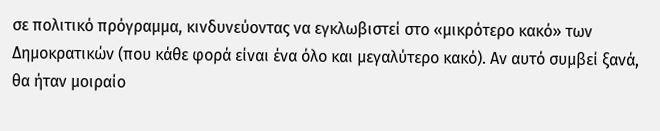σε πολιτικό πρόγραμμα, κινδυνεύοντας να εγκλωβιστεί στο «μικρότερο κακό» των Δημοκρατικών (που κάθε φορά είναι ένα όλο και μεγαλύτερο κακό). Αν αυτό συμβεί ξανά, θα ήταν μοιραίο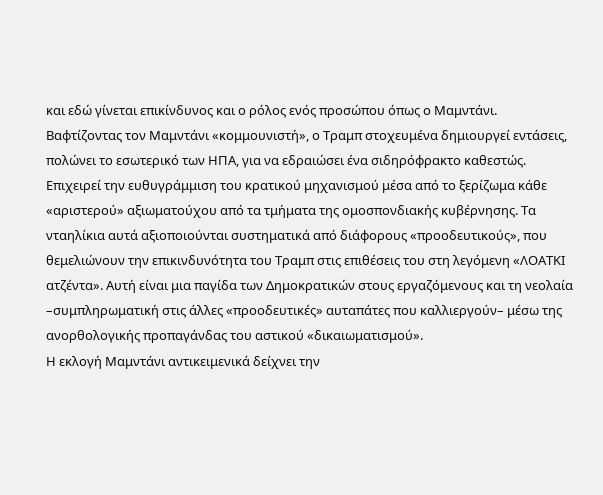και εδώ γίνεται επικίνδυνος και ο ρόλος ενός προσώπου όπως ο Μαμντάνι.
Βαφτίζοντας τον Μαμντάνι «κομμουνιστή», ο Τραμπ στοχευμένα δημιουργεί εντάσεις, πολώνει το εσωτερικό των ΗΠΑ, για να εδραιώσει ένα σιδηρόφρακτο καθεστώς. Επιχειρεί την ευθυγράμμιση του κρατικού μηχανισμού μέσα από το ξερίζωμα κάθε «αριστερού» αξιωματούχου από τα τμήματα της ομοσπονδιακής κυβέρνησης. Τα νταηλίκια αυτά αξιοποιούνται συστηματικά από διάφορους «προοδευτικούς», που θεμελιώνουν την επικινδυνότητα του Τραμπ στις επιθέσεις του στη λεγόμενη «ΛΟΑΤΚΙ ατζέντα». Αυτή είναι μια παγίδα των Δημοκρατικών στους εργαζόμενους και τη νεολαία –συμπληρωματική στις άλλες «προοδευτικές» αυταπάτες που καλλιεργούν– μέσω της ανορθολογικής προπαγάνδας του αστικού «δικαιωματισμού».
Η εκλογή Μαμντάνι αντικειμενικά δείχνει την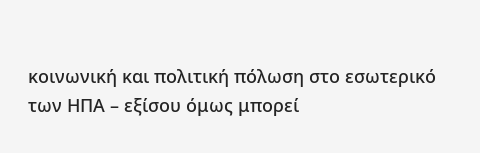κοινωνική και πολιτική πόλωση στο εσωτερικό των ΗΠΑ – εξίσου όμως μπορεί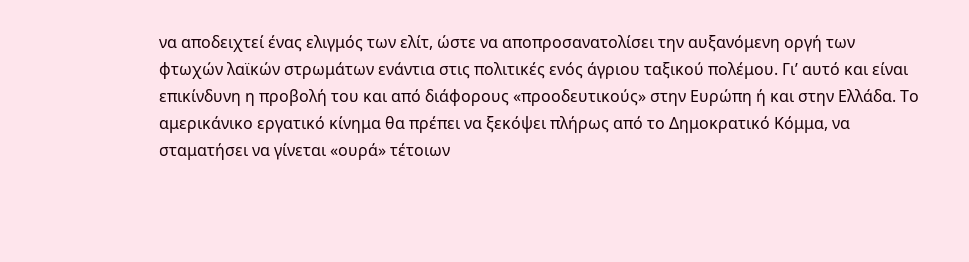να αποδειχτεί ένας ελιγμός των ελίτ, ώστε να αποπροσανατολίσει την αυξανόμενη οργή των φτωχών λαϊκών στρωμάτων ενάντια στις πολιτικές ενός άγριου ταξικού πολέμου. Γι’ αυτό και είναι επικίνδυνη η προβολή του και από διάφορους «προοδευτικούς» στην Ευρώπη ή και στην Ελλάδα. Το αμερικάνικο εργατικό κίνημα θα πρέπει να ξεκόψει πλήρως από το Δημοκρατικό Κόμμα, να σταματήσει να γίνεται «ουρά» τέτοιων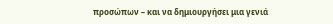προσώπων – και να δημιουργήσει μια γενιά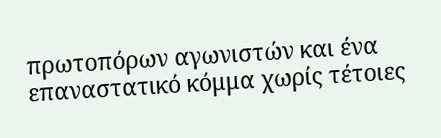πρωτοπόρων αγωνιστών και ένα επαναστατικό κόμμα χωρίς τέτοιες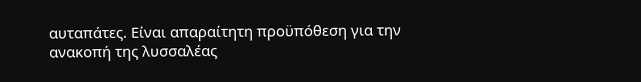αυταπάτες. Είναι απαραίτητη προϋπόθεση για την ανακοπή της λυσσαλέας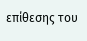επίθεσης του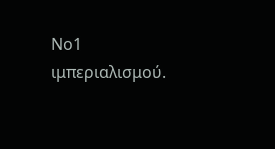Νο1 ιμπεριαλισμού.